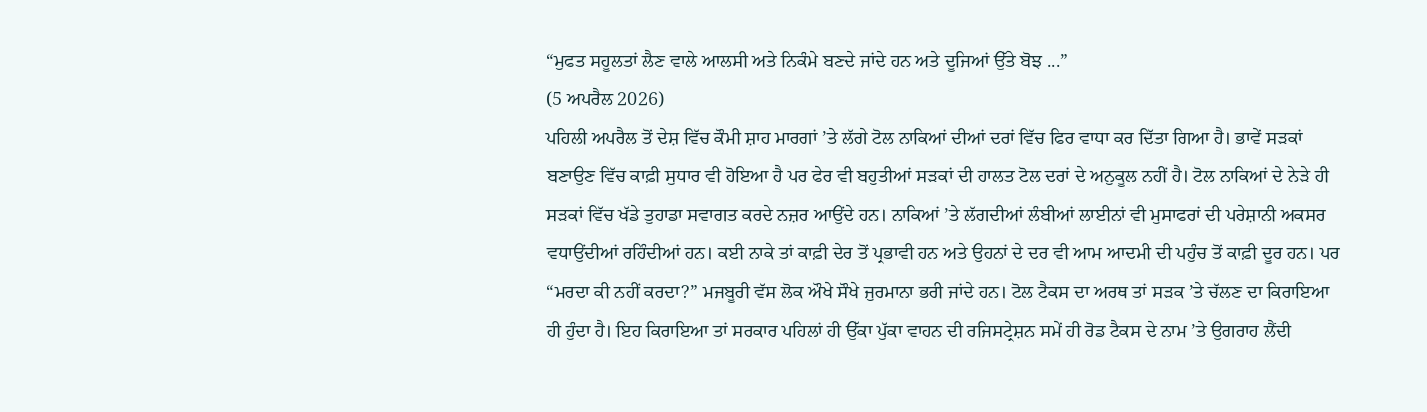“ਮੁਫਤ ਸਹੂਲਤਾਂ ਲੈਣ ਵਾਲੇ ਆਲਸੀ ਅਤੇ ਨਿਕੰਮੇ ਬਣਦੇ ਜਾਂਦੇ ਹਨ ਅਤੇ ਦੂਜਿਆਂ ਉੱਤੇ ਬੋਝ ...”
(5 ਅਪਰੈਲ 2026)
ਪਹਿਲੀ ਅਪਰੈਲ ਤੋਂ ਦੇਸ਼ ਵਿੱਚ ਕੌਮੀ ਸ਼ਾਹ ਮਾਰਗਾਂ ’ਤੇ ਲੱਗੇ ਟੋਲ ਨਾਕਿਆਂ ਦੀਆਂ ਦਰਾਂ ਵਿੱਚ ਫਿਰ ਵਾਧਾ ਕਰ ਦਿੱਤਾ ਗਿਆ ਹੈ। ਭਾਵੇਂ ਸੜਕਾਂ ਬਣਾਉਣ ਵਿੱਚ ਕਾਫ਼ੀ ਸੁਧਾਰ ਵੀ ਹੋਇਆ ਹੈ ਪਰ ਫੇਰ ਵੀ ਬਹੁਤੀਆਂ ਸੜਕਾਂ ਦੀ ਹਾਲਤ ਟੋਲ ਦਰਾਂ ਦੇ ਅਨੁਕੂਲ ਨਹੀਂ ਹੈ। ਟੋਲ ਨਾਕਿਆਂ ਦੇ ਨੇੜੇ ਹੀ ਸੜਕਾਂ ਵਿੱਚ ਖੱਡੇ ਤੁਹਾਡਾ ਸਵਾਗਤ ਕਰਦੇ ਨਜ਼ਰ ਆਉਂਦੇ ਹਨ। ਨਾਕਿਆਂ ’ਤੇ ਲੱਗਦੀਆਂ ਲੰਬੀਆਂ ਲਾਈਨਾਂ ਵੀ ਮੁਸਾਫਰਾਂ ਦੀ ਪਰੇਸ਼ਾਨੀ ਅਕਸਰ ਵਧਾਉਂਦੀਆਂ ਰਹਿੰਦੀਆਂ ਹਨ। ਕਈ ਨਾਕੇ ਤਾਂ ਕਾਫ਼ੀ ਦੇਰ ਤੋਂ ਪ੍ਰਭਾਵੀ ਹਨ ਅਤੇ ਉਹਨਾਂ ਦੇ ਦਰ ਵੀ ਆਮ ਆਦਮੀ ਦੀ ਪਹੁੰਚ ਤੋਂ ਕਾਫ਼ੀ ਦੂਰ ਹਨ। ਪਰ “ਮਰਦਾ ਕੀ ਨਹੀਂ ਕਰਦਾ?” ਮਜਬੂਰੀ ਵੱਸ ਲੋਕ ਔਖੇ ਸੌਖੇ ਜੁਰਮਾਨਾ ਭਰੀ ਜਾਂਦੇ ਹਨ। ਟੋਲ ਟੈਕਸ ਦਾ ਅਰਥ ਤਾਂ ਸੜਕ ’ਤੇ ਚੱਲਣ ਦਾ ਕਿਰਾਇਆ ਹੀ ਹੁੰਦਾ ਹੈ। ਇਹ ਕਿਰਾਇਆ ਤਾਂ ਸਰਕਾਰ ਪਹਿਲਾਂ ਹੀ ਉੱਕਾ ਪੁੱਕਾ ਵਾਹਨ ਦੀ ਰਜਿਸਟ੍ਰੇਸ਼ਨ ਸਮੇਂ ਹੀ ਰੋਡ ਟੈਕਸ ਦੇ ਨਾਮ ’ਤੇ ਉਗਰਾਹ ਲੈਂਦੀ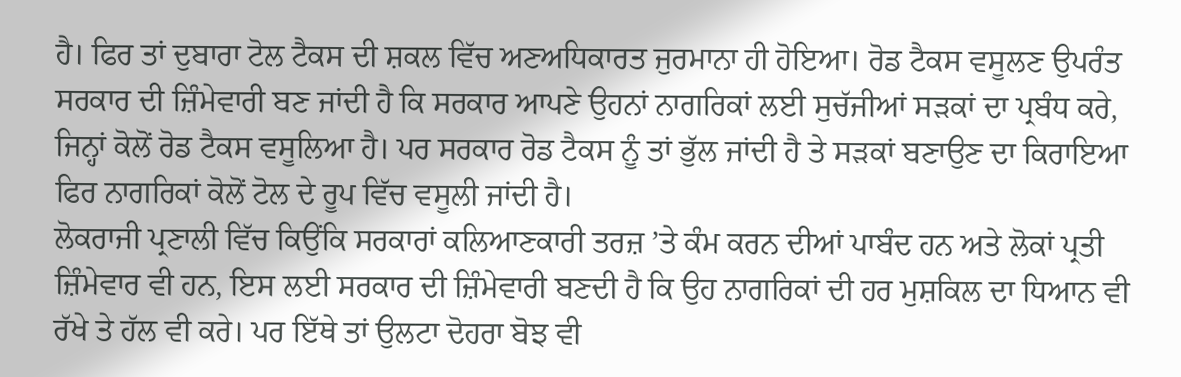ਹੈ। ਫਿਰ ਤਾਂ ਦੁਬਾਰਾ ਟੋਲ ਟੈਕਸ ਦੀ ਸ਼ਕਲ ਵਿੱਚ ਅਣਅਧਿਕਾਰਤ ਜੁਰਮਾਨਾ ਹੀ ਹੋਇਆ। ਰੋਡ ਟੈਕਸ ਵਸੂਲਣ ਉਪਰੰਤ ਸਰਕਾਰ ਦੀ ਜ਼ਿੰਮੇਵਾਰੀ ਬਣ ਜਾਂਦੀ ਹੈ ਕਿ ਸਰਕਾਰ ਆਪਣੇ ਉਹਨਾਂ ਨਾਗਰਿਕਾਂ ਲਈ ਸੁਚੱਜੀਆਂ ਸੜਕਾਂ ਦਾ ਪ੍ਰਬੰਧ ਕਰੇ, ਜਿਨ੍ਹਾਂ ਕੋਲੋਂ ਰੋਡ ਟੈਕਸ ਵਸੂਲਿਆ ਹੈ। ਪਰ ਸਰਕਾਰ ਰੋਡ ਟੈਕਸ ਨੂੰ ਤਾਂ ਭੁੱਲ ਜਾਂਦੀ ਹੈ ਤੇ ਸੜਕਾਂ ਬਣਾਉਣ ਦਾ ਕਿਰਾਇਆ ਫਿਰ ਨਾਗਰਿਕਾਂ ਕੋਲੋਂ ਟੋਲ ਦੇ ਰੂਪ ਵਿੱਚ ਵਸੂਲੀ ਜਾਂਦੀ ਹੈ।
ਲੋਕਰਾਜੀ ਪ੍ਰਣਾਲੀ ਵਿੱਚ ਕਿਉਂਕਿ ਸਰਕਾਰਾਂ ਕਲਿਆਣਕਾਰੀ ਤਰਜ਼ ’ਤੇ ਕੰਮ ਕਰਨ ਦੀਆਂ ਪਾਬੰਦ ਹਨ ਅਤੇ ਲੋਕਾਂ ਪ੍ਰਤੀ ਜ਼ਿੰਮੇਵਾਰ ਵੀ ਹਨ, ਇਸ ਲਈ ਸਰਕਾਰ ਦੀ ਜ਼ਿੰਮੇਵਾਰੀ ਬਣਦੀ ਹੈ ਕਿ ਉਹ ਨਾਗਰਿਕਾਂ ਦੀ ਹਰ ਮੁਸ਼ਕਿਲ ਦਾ ਧਿਆਨ ਵੀ ਰੱਖੇ ਤੇ ਹੱਲ ਵੀ ਕਰੇ। ਪਰ ਇੱਥੇ ਤਾਂ ਉਲਟਾ ਦੋਹਰਾ ਬੋਝ ਵੀ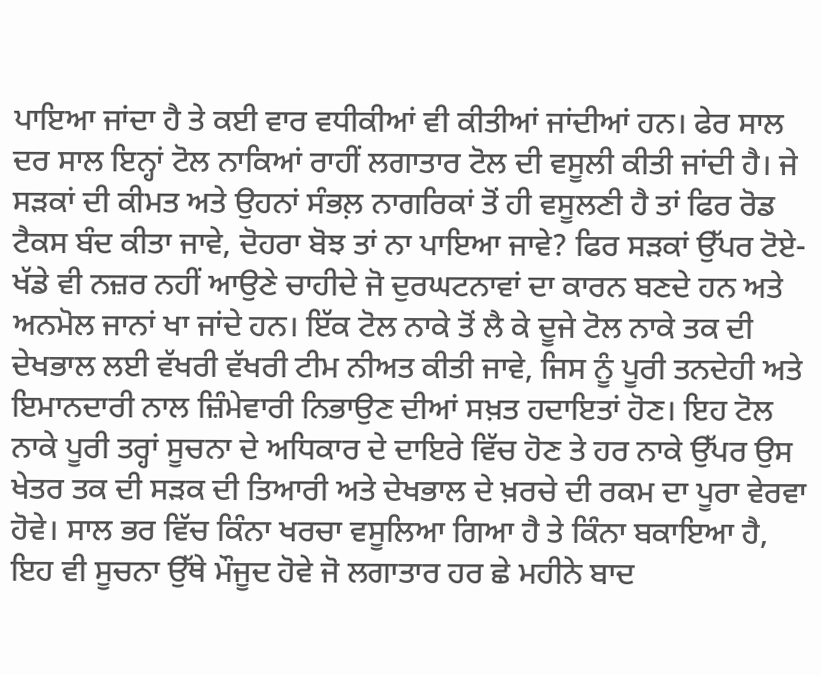ਪਾਇਆ ਜਾਂਦਾ ਹੈ ਤੇ ਕਈ ਵਾਰ ਵਧੀਕੀਆਂ ਵੀ ਕੀਤੀਆਂ ਜਾਂਦੀਆਂ ਹਨ। ਫੇਰ ਸਾਲ ਦਰ ਸਾਲ ਇਨ੍ਹਾਂ ਟੋਲ ਨਾਕਿਆਂ ਰਾਹੀਂ ਲਗਾਤਾਰ ਟੋਲ ਦੀ ਵਸੂਲੀ ਕੀਤੀ ਜਾਂਦੀ ਹੈ। ਜੇ ਸੜਕਾਂ ਦੀ ਕੀਮਤ ਅਤੇ ਉਹਨਾਂ ਸੰਭਲ਼ ਨਾਗਰਿਕਾਂ ਤੋਂ ਹੀ ਵਸੂਲਣੀ ਹੈ ਤਾਂ ਫਿਰ ਰੋਡ ਟੈਕਸ ਬੰਦ ਕੀਤਾ ਜਾਵੇ, ਦੋਹਰਾ ਬੋਝ ਤਾਂ ਨਾ ਪਾਇਆ ਜਾਵੇ? ਫਿਰ ਸੜਕਾਂ ਉੱਪਰ ਟੋਏ-ਖੱਡੇ ਵੀ ਨਜ਼ਰ ਨਹੀਂ ਆਉਣੇ ਚਾਹੀਦੇ ਜੋ ਦੁਰਘਟਨਾਵਾਂ ਦਾ ਕਾਰਨ ਬਣਦੇ ਹਨ ਅਤੇ ਅਨਮੋਲ ਜਾਨਾਂ ਖਾ ਜਾਂਦੇ ਹਨ। ਇੱਕ ਟੋਲ ਨਾਕੇ ਤੋਂ ਲੈ ਕੇ ਦੂਜੇ ਟੋਲ ਨਾਕੇ ਤਕ ਦੀ ਦੇਖਭਾਲ ਲਈ ਵੱਖਰੀ ਵੱਖਰੀ ਟੀਮ ਨੀਅਤ ਕੀਤੀ ਜਾਵੇ, ਜਿਸ ਨੂੰ ਪੂਰੀ ਤਨਦੇਹੀ ਅਤੇ ਇਮਾਨਦਾਰੀ ਨਾਲ ਜ਼ਿੰਮੇਵਾਰੀ ਨਿਭਾਉਣ ਦੀਆਂ ਸਖ਼ਤ ਹਦਾਇਤਾਂ ਹੋਣ। ਇਹ ਟੋਲ ਨਾਕੇ ਪੂਰੀ ਤਰ੍ਹਾਂ ਸੂਚਨਾ ਦੇ ਅਧਿਕਾਰ ਦੇ ਦਾਇਰੇ ਵਿੱਚ ਹੋਣ ਤੇ ਹਰ ਨਾਕੇ ਉੱਪਰ ਉਸ ਖੇਤਰ ਤਕ ਦੀ ਸੜਕ ਦੀ ਤਿਆਰੀ ਅਤੇ ਦੇਖਭਾਲ ਦੇ ਖ਼ਰਚੇ ਦੀ ਰਕਮ ਦਾ ਪੂਰਾ ਵੇਰਵਾ ਹੋਵੇ। ਸਾਲ ਭਰ ਵਿੱਚ ਕਿੰਨਾ ਖਰਚਾ ਵਸੂਲਿਆ ਗਿਆ ਹੈ ਤੇ ਕਿੰਨਾ ਬਕਾਇਆ ਹੈ, ਇਹ ਵੀ ਸੂਚਨਾ ਉੱਥੇ ਮੌਜੂਦ ਹੋਵੇ ਜੋ ਲਗਾਤਾਰ ਹਰ ਛੇ ਮਹੀਨੇ ਬਾਦ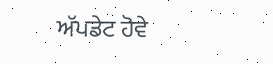ਅੱਪਡੇਟ ਹੋਵੇ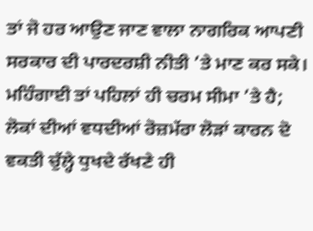ਤਾਂ ਜੋ ਹਰ ਆਉਣ ਜਾਣ ਵਾਲਾ ਨਾਗਰਿਕ ਆਪਣੀ ਸਰਕਾਰ ਦੀ ਪਾਰਦਰਸ਼ੀ ਨੀਤੀ ’ਤੇ ਮਾਣ ਕਰ ਸਕੇ।
ਮਹਿੰਗਾਈ ਤਾਂ ਪਹਿਲਾਂ ਹੀ ਚਰਮ ਸੀਮਾ ’ਤੇ ਹੈ; ਲੋਕਾਂ ਦੀਆਂ ਵਧਦੀਆਂ ਰੋਜ਼ਮੱਰਾ ਲੋੜਾਂ ਕਾਰਨ ਦੋ ਵਕਤੀ ਚੁੱਲ੍ਹੇ ਧੁਖਦੇ ਰੱਖਣੇ ਹੀ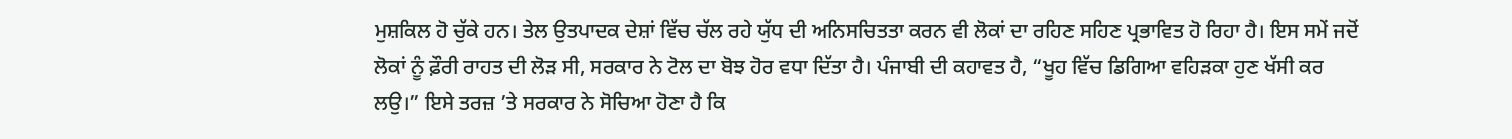ਮੁਸ਼ਕਿਲ ਹੋ ਚੁੱਕੇ ਹਨ। ਤੇਲ ਉਤਪਾਦਕ ਦੇਸ਼ਾਂ ਵਿੱਚ ਚੱਲ ਰਹੇ ਯੁੱਧ ਦੀ ਅਨਿਸਚਿਤਤਾ ਕਰਨ ਵੀ ਲੋਕਾਂ ਦਾ ਰਹਿਣ ਸਹਿਣ ਪ੍ਰਭਾਵਿਤ ਹੋ ਰਿਹਾ ਹੈ। ਇਸ ਸਮੇਂ ਜਦੋਂ ਲੋਕਾਂ ਨੂੰ ਫ਼ੌਰੀ ਰਾਹਤ ਦੀ ਲੋੜ ਸੀ, ਸਰਕਾਰ ਨੇ ਟੋਲ ਦਾ ਬੋਝ ਹੋਰ ਵਧਾ ਦਿੱਤਾ ਹੈ। ਪੰਜਾਬੀ ਦੀ ਕਹਾਵਤ ਹੈ, “ਖੂਹ ਵਿੱਚ ਡਿਗਿਆ ਵਹਿੜਕਾ ਹੁਣ ਖੱਸੀ ਕਰ ਲਉ।” ਇਸੇ ਤਰਜ਼ ’ਤੇ ਸਰਕਾਰ ਨੇ ਸੋਚਿਆ ਹੋਣਾ ਹੈ ਕਿ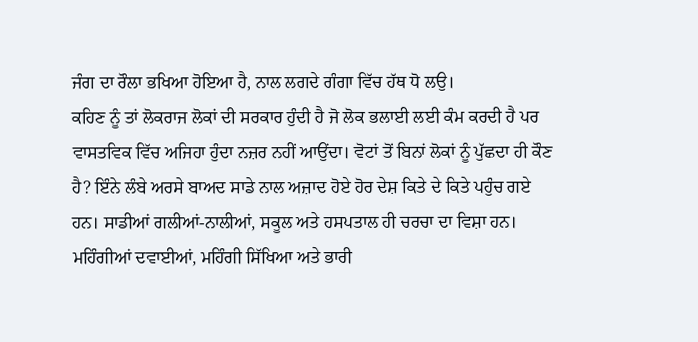ਜੰਗ ਦਾ ਰੌਲਾ ਭਖਿਆ ਹੋਇਆ ਹੈ, ਨਾਲ ਲਗਦੇ ਗੰਗਾ ਵਿੱਚ ਹੱਥ ਧੋ ਲਉ।
ਕਹਿਣ ਨੂੰ ਤਾਂ ਲੋਕਰਾਜ ਲੋਕਾਂ ਦੀ ਸਰਕਾਰ ਹੁੰਦੀ ਹੈ ਜੋ ਲੋਕ ਭਲਾਈ ਲਈ ਕੰਮ ਕਰਦੀ ਹੈ ਪਰ ਵਾਸਤਵਿਕ ਵਿੱਚ ਅਜਿਹਾ ਹੁੰਦਾ ਨਜ਼ਰ ਨਹੀਂ ਆਉਂਦਾ। ਵੋਟਾਂ ਤੋਂ ਬਿਨਾਂ ਲੋਕਾਂ ਨੂੰ ਪੁੱਛਦਾ ਹੀ ਕੌਣ ਹੈ? ਇੰਨੇ ਲੰਬੇ ਅਰਸੇ ਬਾਅਦ ਸਾਡੇ ਨਾਲ ਅਜ਼ਾਦ ਹੋਏ ਹੋਰ ਦੇਸ਼ ਕਿਤੇ ਦੇ ਕਿਤੇ ਪਹੁੰਚ ਗਏ ਹਨ। ਸਾਡੀਆਂ ਗਲੀਆਂ-ਨਾਲੀਆਂ, ਸਕੂਲ ਅਤੇ ਹਸਪਤਾਲ ਹੀ ਚਰਚਾ ਦਾ ਵਿਸ਼ਾ ਹਨ। ਮਹਿੰਗੀਆਂ ਦਵਾਈਆਂ, ਮਹਿੰਗੀ ਸਿੱਖਿਆ ਅਤੇ ਭਾਰੀ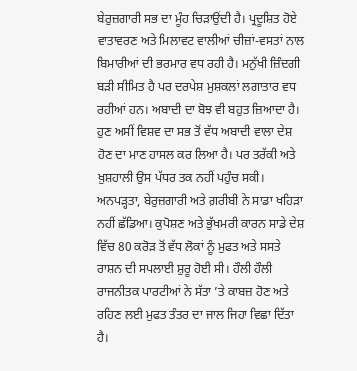ਬੇਰੁਜ਼ਗਾਰੀ ਸਭ ਦਾ ਮੂੰਹ ਚਿੜਾਉਂਦੀ ਹੈ। ਪ੍ਰਦੂਸ਼ਿਤ ਹੋਏ ਵਾਤਾਵਰਣ ਅਤੇ ਮਿਲਾਵਟ ਵਾਲੀਆਂ ਚੀਜ਼ਾਂ-ਵਸਤਾਂ ਨਾਲ ਬਿਮਾਰੀਆਂ ਦੀ ਭਰਮਾਰ ਵਧ ਰਹੀ ਹੈ। ਮਨੁੱਖੀ ਜ਼ਿੰਦਗੀ ਬੜੀ ਸੀਮਿਤ ਹੈ ਪਰ ਦਰਪੇਸ਼ ਮੁਸ਼ਕਲਾਂ ਲਗਾਤਾਰ ਵਧ ਰਹੀਆਂ ਹਨ। ਅਬਾਦੀ ਦਾ ਬੋਝ ਵੀ ਬਹੁਤ ਜ਼ਿਆਦਾ ਹੈ। ਹੁਣ ਅਸੀਂ ਵਿਸ਼ਵ ਦਾ ਸਭ ਤੋਂ ਵੱਧ ਅਬਾਦੀ ਵਾਲਾ ਦੇਸ਼ ਹੋਣ ਦਾ ਮਾਣ ਹਾਸਲ ਕਰ ਲਿਆ ਹੈ। ਪਰ ਤਰੱਕੀ ਅਤੇ ਖ਼ੁਸ਼ਹਾਲੀ ਉਸ ਪੱਧਰ ਤਕ ਨਹੀਂ ਪਹੁੰਚ ਸਕੀ। ਅਨਪੜ੍ਹਤਾ, ਬੇਰੁਜ਼ਗਾਰੀ ਅਤੇ ਗ਼ਰੀਬੀ ਨੇ ਸਾਡਾ ਖਹਿੜਾ ਨਹੀਂ ਛੱਡਿਆ। ਕੁਪੋਸ਼ਣ ਅਤੇ ਭੁੱਖਮਰੀ ਕਾਰਨ ਸਾਡੇ ਦੇਸ਼ ਵਿੱਚ 80 ਕਰੋੜ ਤੋਂ ਵੱਧ ਲੋਕਾਂ ਨੂੰ ਮੁਫਤ ਅਤੇ ਸਸਤੇ ਰਾਸ਼ਨ ਦੀ ਸਪਲਾਈ ਸ਼ੁਰੂ ਹੋਈ ਸੀ। ਹੌਲੀ ਹੌਲੀ ਰਾਜਨੀਤਕ ਪਾਰਟੀਆਂ ਨੇ ਸੱਤਾ ’ਤੇ ਕਾਬਜ਼ ਹੋਣ ਅਤੇ ਰਹਿਣ ਲਈ ਮੁਫਤ ਤੰਤਰ ਦਾ ਜਾਲ ਜਿਹਾ ਵਿਛਾ ਦਿੱਤਾ ਹੈ।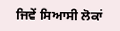ਜਿਵੇਂ ਸਿਆਸੀ ਲੋਕਾਂ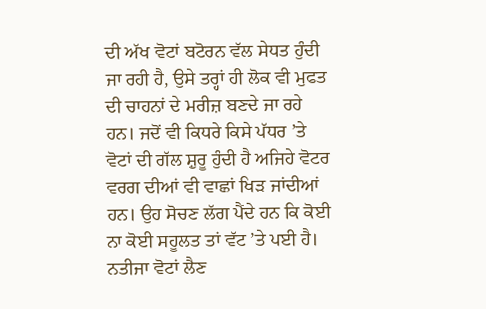ਦੀ ਅੱਖ ਵੋਟਾਂ ਬਟੋਰਨ ਵੱਲ ਸੇਧਤ ਹੁੰਦੀ ਜਾ ਰਹੀ ਹੈ, ਉਸੇ ਤਰ੍ਹਾਂ ਹੀ ਲੋਕ ਵੀ ਮੁਫਤ ਦੀ ਚਾਹਨਾਂ ਦੇ ਮਰੀਜ਼ ਬਣਦੇ ਜਾ ਰਹੇ ਹਨ। ਜਦੋਂ ਵੀ ਕਿਧਰੇ ਕਿਸੇ ਪੱਧਰ ’ਤੇ ਵੋਟਾਂ ਦੀ ਗੱਲ ਸ਼ੁਰੂ ਹੁੰਦੀ ਹੈ ਅਜਿਹੇ ਵੋਟਰ ਵਰਗ ਦੀਆਂ ਵੀ ਵਾਛਾਂ ਖਿੜ ਜਾਂਦੀਆਂ ਹਨ। ਉਹ ਸੋਚਣ ਲੱਗ ਪੈਂਦੇ ਹਨ ਕਿ ਕੋਈ ਨਾ ਕੋਈ ਸਹੂਲਤ ਤਾਂ ਵੱਟ ’ਤੇ ਪਈ ਹੈ। ਨਤੀਜਾ ਵੋਟਾਂ ਲੈਣ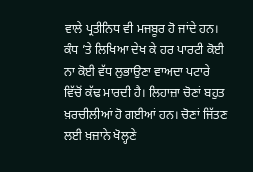ਵਾਲੇ ਪ੍ਰਤੀਨਿਧ ਵੀ ਮਜਬੂਰ ਹੋ ਜਾਂਦੇ ਹਨ। ਕੰਧ ’ਤੇ ਲਿਖਿਆ ਦੇਖ ਕੇ ਹਰ ਪਾਰਟੀ ਕੋਈ ਨਾ ਕੋਈ ਵੱਧ ਲੁਭਾਉਣਾ ਵਾਅਦਾ ਪਟਾਰੇ ਵਿੱਚੋਂ ਕੱਢ ਮਾਰਦੀ ਹੈ। ਲਿਹਾਜ਼ਾ ਚੋਣਾਂ ਬਹੁਤ ਖ਼ਰਚੀਲੀਆਂ ਹੋ ਗਈਆਂ ਹਨ। ਚੋਣਾਂ ਜਿੱਤਣ ਲਈ ਖ਼ਜ਼ਾਨੇ ਖੋਲ੍ਹਣੇ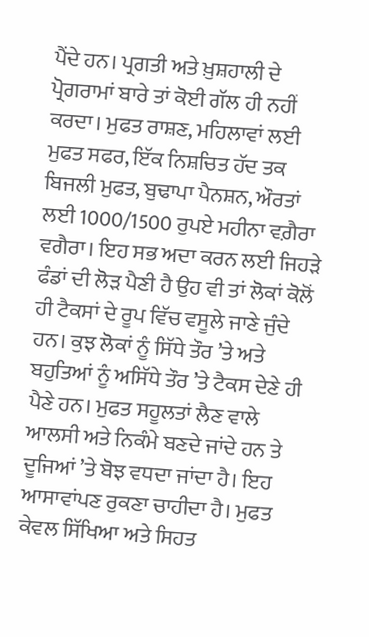ਪੈਂਦੇ ਹਨ। ਪ੍ਰਗਤੀ ਅਤੇ ਖ਼ੁਸ਼ਹਾਲੀ ਦੇ ਪ੍ਰੋਗਰਾਮਾਂ ਬਾਰੇ ਤਾਂ ਕੋਈ ਗੱਲ ਹੀ ਨਹੀਂ ਕਰਦਾ। ਮੁਫਤ ਰਾਸ਼ਣ, ਮਹਿਲਾਵਾਂ ਲਈ ਮੁਫਤ ਸਫਰ, ਇੱਕ ਨਿਸ਼ਚਿਤ ਹੱਦ ਤਕ ਬਿਜਲੀ ਮੁਫਤ, ਬੁਢਾਪਾ ਪੈਨਸ਼ਨ, ਔਰਤਾਂ ਲਈ 1000/1500 ਰੁਪਏ ਮਹੀਨਾ ਵਗ਼ੈਰਾ ਵਗੈਰਾ। ਇਹ ਸਭ ਅਦਾ ਕਰਨ ਲਈ ਜਿਹੜੇ ਫੰਡਾਂ ਦੀ ਲੋੜ ਪੈਣੀ ਹੈ ਉਹ ਵੀ ਤਾਂ ਲੋਕਾਂ ਕੋਲੋਂ ਹੀ ਟੈਕਸਾਂ ਦੇ ਰੂਪ ਵਿੱਚ ਵਸੂਲੇ ਜਾਣੇ ਜੁੰਦੇ ਹਨ। ਕੁਝ ਲੋਕਾਂ ਨੂੰ ਸਿੱਧੇ ਤੌਰ ’ਤੇ ਅਤੇ ਬਹੁਤਿਆਂ ਨੂੰ ਅਸਿੱਧੇ ਤੌਰ ’ਤੇ ਟੈਕਸ ਦੇਣੇ ਹੀ ਪੈਣੇ ਹਨ। ਮੁਫਤ ਸਹੂਲਤਾਂ ਲੈਣ ਵਾਲੇ ਆਲਸੀ ਅਤੇ ਨਿਕੰਮੇ ਬਣਦੇ ਜਾਂਦੇ ਹਨ ਤੇ ਦੂਜਿਆਂ ’ਤੇ ਬੋਝ ਵਧਦਾ ਜਾਂਦਾ ਹੈ। ਇਹ ਆਸਾਵਾਂਪਣ ਰੁਕਣਾ ਚਾਹੀਦਾ ਹੈ। ਮੁਫਤ ਕੇਵਲ ਸਿੱਖਿਆ ਅਤੇ ਸਿਹਤ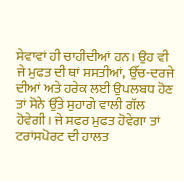ਸੇਵਾਵਾਂ ਹੀ ਚਾਹੀਦੀਆਂ ਹਨ। ਉਹ ਵੀ ਜੇ ਮੁਫਤ ਦੀ ਥਾਂ ਸਸਤੀਆਂ, ਉੱਚ-ਦਰਜੇ ਦੀਆਂ ਅਤੇ ਹਰੇਕ ਲਈ ਉਪਲਬਧ ਹੋਣ ਤਾਂ ਸੋਨੇ ਉੱਤੇ ਸੁਹਾਗੇ ਵਾਲੀ ਗੱਲ ਹੋਵੇਗੀ। ਜੇ ਸਫਰ ਮੁਫਤ ਹੋਵੇਗਾ ਤਾਂ ਟਰਾਂਸਪੋਰਟ ਦੀ ਹਾਲਤ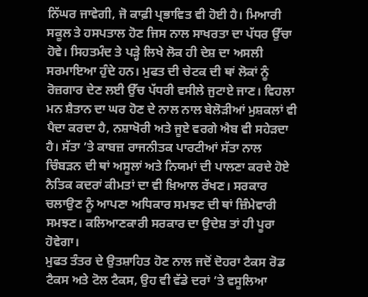ਨਿੱਘਰ ਜਾਵੇਗੀ, ਜੋ ਕਾਫ਼ੀ ਪ੍ਰਭਾਵਿਤ ਵੀ ਹੋਈ ਹੈ। ਮਿਆਰੀ ਸਕੂਲ ਤੇ ਹਸਪਤਾਲ ਹੋਣ ਜਿਸ ਨਾਲ ਸਾਖਰਤਾ ਦਾ ਪੱਧਰ ਉੱਚਾ ਹੋਵੇ। ਸਿਹਤਮੰਦ ਤੇ ਪੜ੍ਹੇ ਲਿਖੇ ਲੋਕ ਹੀ ਦੇਸ਼ ਦਾ ਅਸਲੀ ਸਰਮਾਇਆ ਹੁੰਦੇ ਹਨ। ਮੁਫਤ ਦੀ ਚੇਟਕ ਦੀ ਥਾਂ ਲੋਕਾਂ ਨੂੰ ਰੋਜ਼ਗਾਰ ਦੇਣ ਲਈ ਉੱਚ ਪੱਧਰੀ ਵਸੀਲੇ ਜੁਟਾਏ ਜਾਣ। ਵਿਹਲਾ ਮਨ ਸ਼ੈਤਾਨ ਦਾ ਘਰ ਹੋਣ ਦੇ ਨਾਲ ਨਾਲ ਬੇਲੋੜੀਆਂ ਮੁਸ਼ਕਲਾਂ ਵੀ ਪੈਦਾ ਕਰਦਾ ਹੈ, ਨਸ਼ਾਖੋਰੀ ਅਤੇ ਜੂਏ ਵਰਗੇ ਐਬ ਵੀ ਸਹੇੜਦਾ ਹੈ। ਸੱਤਾ ’ਤੇ ਕਾਬਜ਼ ਰਾਜਨੀਤਕ ਪਾਰਟੀਆਂ ਸੱਤਾ ਨਾਲ ਚਿੰਬੜਨ ਦੀ ਥਾਂ ਅਸੂਲਾਂ ਅਤੇ ਨਿਯਮਾਂ ਦੀ ਪਾਲਣਾ ਕਰਦੇ ਹੋਏ ਨੈਤਿਕ ਕਦਰਾਂ ਕੀਮਤਾਂ ਦਾ ਵੀ ਖ਼ਿਆਲ ਰੱਖਣ। ਸਰਕਾਰ ਚਲਾਉਣ ਨੂੰ ਆਪਣਾ ਅਧਿਕਾਰ ਸਮਝਣ ਦੀ ਥਾਂ ਜ਼ਿੰਮੇਵਾਰੀ ਸਮਝਣ। ਕਲਿਆਣਕਾਰੀ ਸਰਕਾਰ ਦਾ ਉਦੇਸ਼ ਤਾਂ ਹੀ ਪੂਰਾ ਹੋਵੇਗਾ।
ਮੁਫਤ ਤੰਤਰ ਦੇ ਉਤਸ਼ਾਹਿਤ ਹੋਣ ਨਾਲ ਜਦੋਂ ਦੋਹਰਾ ਟੈਕਸ ਰੋਡ ਟੈਕਸ ਅਤੇ ਟੋਲ ਟੈਕਸ, ਉਹ ਵੀ ਵੱਡੇ ਦਰਾਂ ’ਤੇ ਵਸੂਲਿਆ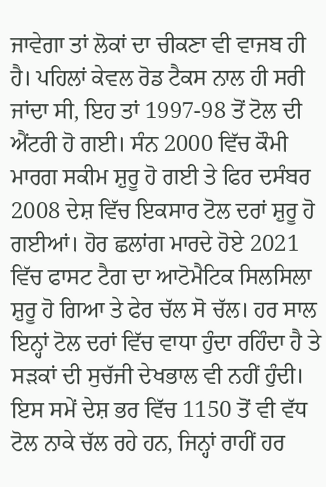ਜਾਵੇਗਾ ਤਾਂ ਲੋਕਾਂ ਦਾ ਚੀਕਣਾ ਵੀ ਵਾਜਬ ਹੀ ਹੈ। ਪਹਿਲਾਂ ਕੇਵਲ ਰੋਡ ਟੈਕਸ ਨਾਲ ਹੀ ਸਰੀ ਜਾਂਦਾ ਸੀ, ਇਹ ਤਾਂ 1997-98 ਤੋਂ ਟੋਲ ਦੀ ਐਂਟਰੀ ਹੋ ਗਈ। ਸੰਨ 2000 ਵਿੱਚ ਕੌਮੀ ਮਾਰਗ ਸਕੀਮ ਸ਼ੁਰੂ ਹੋ ਗਈ ਤੇ ਫਿਰ ਦਸੰਬਰ 2008 ਦੇਸ਼ ਵਿੱਚ ਇਕਸਾਰ ਟੋਲ ਦਰਾਂ ਸ਼ੁਰੂ ਹੋ ਗਈਆਂ। ਹੋਰ ਛਲਾਂਗ ਮਾਰਦੇ ਹੋਏ 2021 ਵਿੱਚ ਫਾਸਟ ਟੈਗ ਦਾ ਆਟੋਮੈਟਿਕ ਸਿਲਸਿਲਾ ਸ਼ੁਰੂ ਹੋ ਗਿਆ ਤੇ ਫੇਰ ਚੱਲ ਸੋ ਚੱਲ। ਹਰ ਸਾਲ ਇਨ੍ਹਾਂ ਟੋਲ ਦਰਾਂ ਵਿੱਚ ਵਾਧਾ ਹੁੰਦਾ ਰਹਿੰਦਾ ਹੈ ਤੇ ਸੜਕਾਂ ਦੀ ਸੁਚੱਜੀ ਦੇਖਭਾਲ ਵੀ ਨਹੀਂ ਹੁੰਦੀ। ਇਸ ਸਮੇਂ ਦੇਸ਼ ਭਰ ਵਿੱਚ 1150 ਤੋਂ ਵੀ ਵੱਧ ਟੋਲ ਨਾਕੇ ਚੱਲ ਰਹੇ ਹਨ, ਜਿਨ੍ਹਾਂ ਰਾਹੀਂ ਹਰ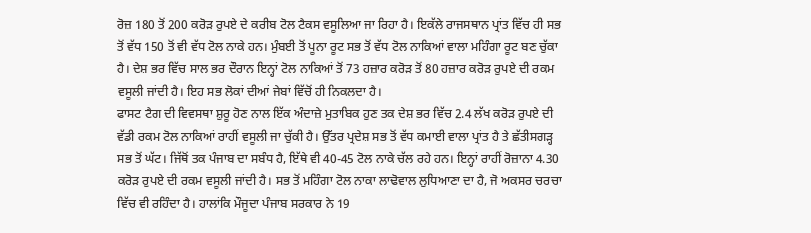ਰੋਜ਼ 180 ਤੋਂ 200 ਕਰੋੜ ਰੁਪਏ ਦੇ ਕਰੀਬ ਟੋਲ ਟੈਕਸ ਵਸੂਲਿਆ ਜਾ ਰਿਹਾ ਹੈ। ਇਕੱਲੇ ਰਾਜਸਥਾਨ ਪ੍ਰਾਂਤ ਵਿੱਚ ਹੀ ਸਭ ਤੋਂ ਵੱਧ 150 ਤੋਂ ਵੀ ਵੱਧ ਟੋਲ ਨਾਕੇ ਹਨ। ਮੁੰਬਈ ਤੋਂ ਪੂਨਾ ਰੂਟ ਸਭ ਤੋਂ ਵੱਧ ਟੋਲ ਨਾਕਿਆਂ ਵਾਲਾ ਮਹਿੰਗਾ ਰੂਟ ਬਣ ਚੁੱਕਾ ਹੈ। ਦੇਸ਼ ਭਰ ਵਿੱਚ ਸਾਲ ਭਰ ਦੌਰਾਨ ਇਨ੍ਹਾਂ ਟੋਲ ਨਾਕਿਆਂ ਤੋਂ 73 ਹਜ਼ਾਰ ਕਰੋੜ ਤੋਂ 80 ਹਜ਼ਾਰ ਕਰੋੜ ਰੁਪਏ ਦੀ ਰਕਮ ਵਸੂਲੀ ਜਾਂਦੀ ਹੈ। ਇਹ ਸਭ ਲੋਕਾਂ ਦੀਆਂ ਜੇਬਾਂ ਵਿੱਚੋਂ ਹੀ ਨਿਕਲਦਾ ਹੈ।
ਫਾਸਟ ਟੈਗ ਦੀ ਵਿਵਸਥਾ ਸ਼ੁਰੂ ਹੋਣ ਨਾਲ ਇੱਕ ਅੰਦਾਜ਼ੇ ਮੁਤਾਬਿਕ ਹੁਣ ਤਕ ਦੇਸ਼ ਭਰ ਵਿੱਚ 2.4 ਲੱਖ ਕਰੋੜ ਰੁਪਏ ਦੀ ਵੱਡੀ ਰਕਮ ਟੋਲ ਨਾਕਿਆਂ ਰਾਹੀਂ ਵਸੂਲੀ ਜਾ ਚੁੱਕੀ ਹੈ। ਉੱਤਰ ਪ੍ਰਦੇਸ਼ ਸਭ ਤੋਂ ਵੱਧ ਕਮਾਈ ਵਾਲਾ ਪ੍ਰਾਂਤ ਹੈ ਤੇ ਛੱਤੀਸਗੜ੍ਹ ਸਭ ਤੋਂ ਘੱਟ। ਜਿੱਥੋਂ ਤਕ ਪੰਜਾਬ ਦਾ ਸਬੰਧ ਹੈ, ਇੱਥੇ ਵੀ 40-45 ਟੋਲ ਨਾਕੇ ਚੱਲ ਰਹੇ ਹਨ। ਇਨ੍ਹਾਂ ਰਾਹੀਂ ਰੋਜ਼ਾਨਾ 4.30 ਕਰੋੜ ਰੁਪਏ ਦੀ ਰਕਮ ਵਸੂਲੀ ਜਾਂਦੀ ਹੈ। ਸਭ ਤੋਂ ਮਹਿੰਗਾ ਟੋਲ ਨਾਕਾ ਲਾਢੋਵਾਲ ਲੁਧਿਆਣਾ ਦਾ ਹੈ, ਜੋ ਅਕਸਰ ਚਰਚਾ ਵਿੱਚ ਵੀ ਰਹਿੰਦਾ ਹੈ। ਹਾਲਾਂਕਿ ਮੌਜੂਦਾ ਪੰਜਾਬ ਸਰਕਾਰ ਨੇ 19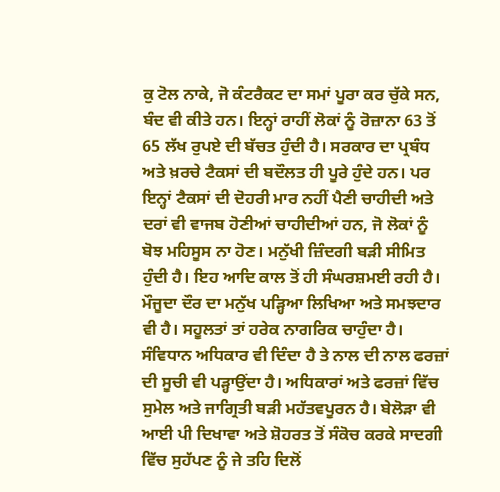ਕੁ ਟੋਲ ਨਾਕੇ, ਜੋ ਕੰਟਰੈਕਟ ਦਾ ਸਮਾਂ ਪੂਰਾ ਕਰ ਚੁੱਕੇ ਸਨ, ਬੰਦ ਵੀ ਕੀਤੇ ਹਨ। ਇਨ੍ਹਾਂ ਰਾਹੀਂ ਲੋਕਾਂ ਨੂੰ ਰੋਜ਼ਾਨਾ 63 ਤੋਂ 65 ਲੱਖ ਰੁਪਏ ਦੀ ਬੱਚਤ ਹੁੰਦੀ ਹੈ। ਸਰਕਾਰ ਦਾ ਪ੍ਰਬੰਧ ਅਤੇ ਖ਼ਰਚੇ ਟੈਕਸਾਂ ਦੀ ਬਦੌਲਤ ਹੀ ਪੂਰੇ ਹੁੰਦੇ ਹਨ। ਪਰ ਇਨ੍ਹਾਂ ਟੈਕਸਾਂ ਦੀ ਦੋਹਰੀ ਮਾਰ ਨਹੀਂ ਪੈਣੀ ਚਾਹੀਦੀ ਅਤੇ ਦਰਾਂ ਵੀ ਵਾਜਬ ਹੋਣੀਆਂ ਚਾਹੀਦੀਆਂ ਹਨ, ਜੋ ਲੋਕਾਂ ਨੂੰ ਬੋਝ ਮਹਿਸੂਸ ਨਾ ਹੋਣ। ਮਨੁੱਖੀ ਜ਼ਿੰਦਗੀ ਬੜੀ ਸੀਮਿਤ ਹੁੰਦੀ ਹੈ। ਇਹ ਆਦਿ ਕਾਲ ਤੋਂ ਹੀ ਸੰਘਰਸ਼ਮਈ ਰਹੀ ਹੈ। ਮੌਜੂਦਾ ਦੌਰ ਦਾ ਮਨੁੱਖ ਪੜ੍ਹਿਆ ਲਿਖਿਆ ਅਤੇ ਸਮਝਦਾਰ ਵੀ ਹੈ। ਸਹੂਲਤਾਂ ਤਾਂ ਹਰੇਕ ਨਾਗਰਿਕ ਚਾਹੁੰਦਾ ਹੈ। ਸੰਵਿਧਾਨ ਅਧਿਕਾਰ ਵੀ ਦਿੰਦਾ ਹੈ ਤੇ ਨਾਲ ਦੀ ਨਾਲ ਫਰਜ਼ਾਂ ਦੀ ਸੂਚੀ ਵੀ ਪੜ੍ਹਾਉਂਦਾ ਹੈ। ਅਧਿਕਾਰਾਂ ਅਤੇ ਫਰਜ਼ਾਂ ਵਿੱਚ ਸੁਮੇਲ ਅਤੇ ਜਾਗ੍ਰਿਤੀ ਬੜੀ ਮਹੱਤਵਪੂਰਨ ਹੈ। ਬੇਲੋੜਾ ਵੀ ਆਈ ਪੀ ਦਿਖਾਵਾ ਅਤੇ ਸ਼ੋਹਰਤ ਤੋਂ ਸੰਕੋਚ ਕਰਕੇ ਸਾਦਗੀ ਵਿੱਚ ਸੁਹੱਪਣ ਨੂੰ ਜੇ ਤਹਿ ਦਿਲੋਂ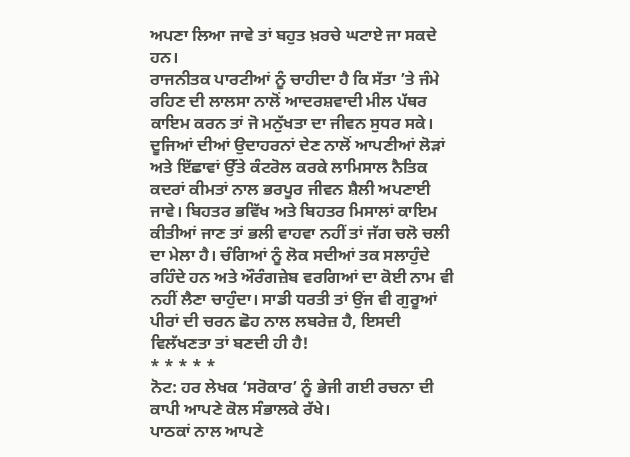ਅਪਣਾ ਲਿਆ ਜਾਵੇ ਤਾਂ ਬਹੁਤ ਖ਼ਰਚੇ ਘਟਾਏ ਜਾ ਸਕਦੇ ਹਨ।
ਰਾਜਨੀਤਕ ਪਾਰਟੀਆਂ ਨੂੰ ਚਾਹੀਦਾ ਹੈ ਕਿ ਸੱਤਾ ’ਤੇ ਜੰਮੇ ਰਹਿਣ ਦੀ ਲਾਲਸਾ ਨਾਲੋਂ ਆਦਰਸ਼ਵਾਦੀ ਮੀਲ ਪੱਥਰ ਕਾਇਮ ਕਰਨ ਤਾਂ ਜੋ ਮਨੁੱਖਤਾ ਦਾ ਜੀਵਨ ਸੁਧਰ ਸਕੇ। ਦੂਜਿਆਂ ਦੀਆਂ ਉਦਾਹਰਨਾਂ ਦੇਣ ਨਾਲੋਂ ਆਪਣੀਆਂ ਲੋੜਾਂ ਅਤੇ ਇੱਛਾਵਾਂ ਉੱਤੇ ਕੰਟਰੋਲ ਕਰਕੇ ਲਾਮਿਸਾਲ ਨੈਤਿਕ ਕਦਰਾਂ ਕੀਮਤਾਂ ਨਾਲ ਭਰਪੂਰ ਜੀਵਨ ਸ਼ੈਲੀ ਅਪਣਾਈ ਜਾਵੇ। ਬਿਹਤਰ ਭਵਿੱਖ ਅਤੇ ਬਿਹਤਰ ਮਿਸਾਲਾਂ ਕਾਇਮ ਕੀਤੀਆਂ ਜਾਣ ਤਾਂ ਭਲੀ ਵਾਹਵਾ ਨਹੀਂ ਤਾਂ ਜੱਗ ਚਲੋ ਚਲੀ ਦਾ ਮੇਲਾ ਹੈ। ਚੰਗਿਆਂ ਨੂੰ ਲੋਕ ਸਦੀਆਂ ਤਕ ਸਲਾਹੁੰਦੇ ਰਹਿੰਦੇ ਹਨ ਅਤੇ ਔਰੰਗਜ਼ੇਬ ਵਰਗਿਆਂ ਦਾ ਕੋਈ ਨਾਮ ਵੀ ਨਹੀਂ ਲੈਣਾ ਚਾਹੁੰਦਾ। ਸਾਡੀ ਧਰਤੀ ਤਾਂ ਉਂਜ ਵੀ ਗੁਰੂਆਂ ਪੀਰਾਂ ਦੀ ਚਰਨ ਛੋਹ ਨਾਲ ਲਬਰੇਜ਼ ਹੈ, ਇਸਦੀ ਵਿਲੱਖਣਤਾ ਤਾਂ ਬਣਦੀ ਹੀ ਹੈ!
* * * * *
ਨੋਟ: ਹਰ ਲੇਖਕ ‘ਸਰੋਕਾਰ’ ਨੂੰ ਭੇਜੀ ਗਈ ਰਚਨਾ ਦੀ ਕਾਪੀ ਆਪਣੇ ਕੋਲ ਸੰਭਾਲਕੇ ਰੱਖੇ।
ਪਾਠਕਾਂ ਨਾਲ ਆਪਣੇ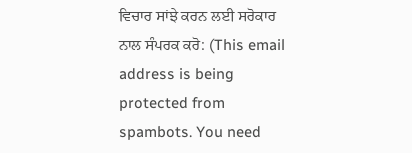ਵਿਚਾਰ ਸਾਂਝੇ ਕਰਨ ਲਈ ਸਰੋਕਾਰ ਨਾਲ ਸੰਪਰਕ ਕਰੋ: (This email address is being protected from spambots. You need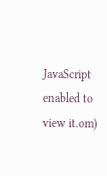JavaScript enabled to view it.om)